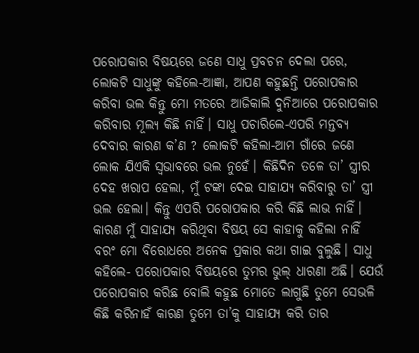ପରୋପକାର ବିଷୟରେ ଜଣେ ସାଧୁ ପ୍ରବଚନ ଦେଲା ପରେ, ଲୋକଟି ସାଧୁଙ୍କୁ କହିଲେ-ଆଜ୍ଞା, ଆପଣ କହୁଛନ୍ତି ପରୋପକାର କରିବା ଭଲ କିନ୍ତୁ ମୋ ମତରେ ଆଜିକାଲି ଦୁନିଆରେ ପରୋପକାର କରିବାର ମୂଲ୍ୟ କିଛି ନାହିଁ। ସାଧୁ ପଚାରିଲେ-ଏପରି ମନ୍ତବ୍ୟ ଦେବାର କାରଣ କ’ଣ ? ଲୋକଟି କହିଲା-ଆମ ଗାଁରେ ଜଣେ ଲୋକ ଯିଏକି ସ୍ୱଭାବରେ ଭଲ ନୁହେଁ। କିଛିଦିନ ତଳେ ତା’ ସ୍ତ୍ରୀର ଦେହ ଖରାପ ହେଲା, ମୁଁ ଟଙ୍କା ଦେଇ ସାହାଯ୍ୟ କରିବାରୁ ତା’ ସ୍ତ୍ରୀ ଭଲ ହେଲା। କିନ୍ତୁ ଏପରି ପରୋପକାର କରି କିଛି ଲାଭ ନାହିଁ। କାରଣ ମୁଁ ସାହାଯ୍ୟ କରିଥିବା ବିଷୟ ସେ କାହାକୁ କହିଲା ନାହିଁ ବରଂ ମୋ ବିରୋଧରେ ଅନେକ ପ୍ରକାର କଥା ଗାଇ ବୁଲୁଛି। ସାଧୁ କହିଲେ- ପରୋପକାର ବିଷୟରେ ତୁମର ଭୁଲ୍ ଧାରଣା ଅଛି। ଯେଉଁ ପରୋପକାର କରିଛ ବୋଲି କହୁଛ ମୋତେ ଲାଗୁଛି ତୁମେ ସେଭଳି କିଛି କରିନାହଁ କାରଣ ତୁମେ ତା’କୁ ସାହାଯ୍ୟ କରି ତାର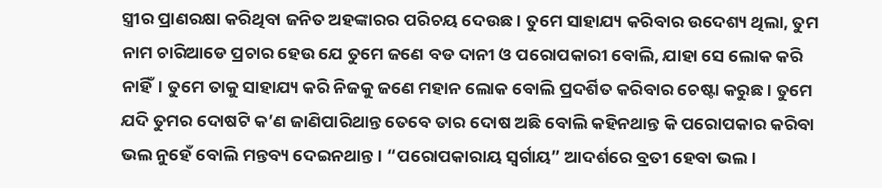ସ୍ତ୍ରୀର ପ୍ରାଣରକ୍ଷା କରିଥିବା ଜନିତ ଅହଙ୍କାରର ପରିଚୟ ଦେଉଛ। ତୁମେ ସାହାଯ୍ୟ କରିବାର ଉଦେଶ୍ୟ ଥିଲା, ତୁମ ନାମ ଚାରିଆଡେ ପ୍ରଚାର ହେଉ ଯେ ତୁମେ ଜଣେ ବଡ ଦାନୀ ଓ ପରୋପକାରୀ ବୋଲି, ଯାହା ସେ ଲୋକ କରି ନାହିଁ। ତୁମେ ତାକୁ ସାହାଯ୍ୟ କରି ନିଜକୁ ଜଣେ ମହାନ ଲୋକ ବୋଲି ପ୍ରଦର୍ଶିତ କରିବାର ଚେଷ୍ଟା କରୁଛ। ତୁମେ ଯଦି ତୁମର ଦୋଷଟି କ’ଣ ଜାଣିପାରିଥାନ୍ତ ତେବେ ତାର ଦୋଷ ଅଛି ବୋଲି କହିନଥାନ୍ତ କି ପରୋପକାର କରିବା ଭଲ ନୁହେଁ ବୋଲି ମନ୍ତବ୍ୟ ଦେଇନଥାନ୍ତ। “ପରୋପକାରାୟ ସ୍ୱର୍ଗାୟ” ଆଦର୍ଶରେ ବ୍ରତୀ ହେବା ଭଲ।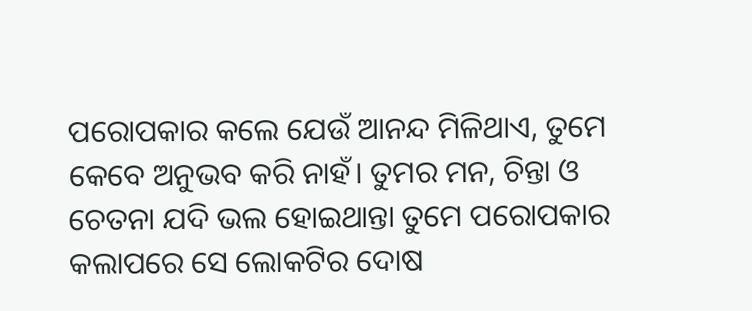ପରୋପକାର କଲେ ଯେଉଁ ଆନନ୍ଦ ମିଳିଥାଏ, ତୁମେ କେବେ ଅନୁଭବ କରି ନାହଁ। ତୁମର ମନ, ଚିନ୍ତା ଓ ଚେତନା ଯଦି ଭଲ ହୋଇଥାନ୍ତା ତୁମେ ପରୋପକାର କଲାପରେ ସେ ଲୋକଟିର ଦୋଷ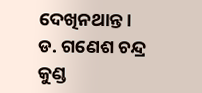ଦେଖିନଥାନ୍ତ।
ଡ. ଗଣେଶ ଚନ୍ଦ୍ର କୁଣ୍ଡ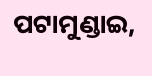ପଟାମୁଣ୍ଡାଇ,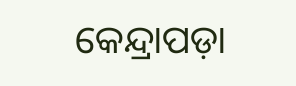କେନ୍ଦ୍ରାପଡ଼ା